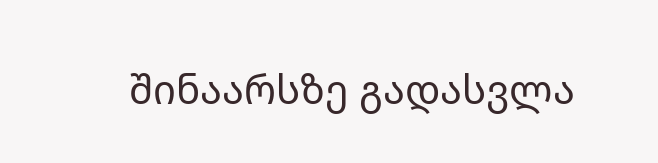შინაარსზე გადასვლა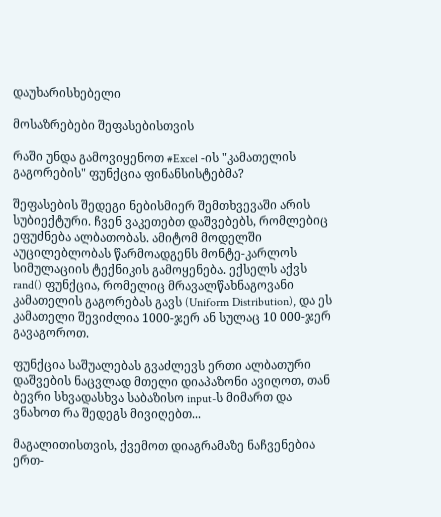დაუხარისხებელი

მოსაზრებები შეფასებისთვის

რაში უნდა გამოვიყენოთ #Excel -ის "კამათელის გაგორების" ფუნქცია ფინანსისტებმა?

შეფასების შედეგი ნებისმიერ შემთხვევაში არის სუბიექტური. ჩვენ ვაკეთებთ დაშვებებს, რომლებიც ეფუძნება ალბათობას. ამიტომ მოდელში აუცილებლობას წარმოადგენს მონტე-კარლოს სიმულაციის ტექნიკის გამოყენება. ექსელს აქვს rand() ფუნქცია, რომელიც მრავალწახნაგოვანი კამათელის გაგორებას გავს (Uniform Distribution), და ეს კამათელი შევიძლია 1000-ჯერ ან სულაც 10 000-ჯერ გავაგოროთ.

ფუნქცია საშუალებას გვაძლევს ერთი ალბათური დაშვების ნაცვლად მთელი დიაპაზონი ავიღოთ, თან ბევრი სხვადასხვა საბაზისო input-ს მიმართ და ვნახოთ რა შედეგს მივიღებთ...

მაგალითისთვის, ქვემოთ დიაგრამაზე ნაჩვენებია ერთ-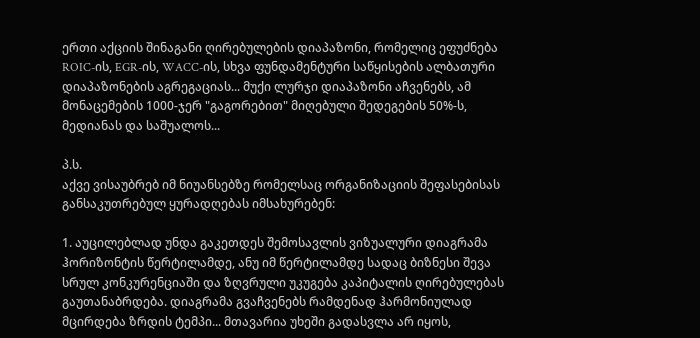ერთი აქციის შინაგანი ღირებულების დიაპაზონი, რომელიც ეფუძნება ROIC-ის, EGR-ის, WACC-ის, სხვა ფუნდამენტური საწყისების ალბათური დიაპაზონების აგრეგაციას... მუქი ლურჯი დიაპაზონი აჩვენებს, ამ მონაცემების 1000-ჯერ "გაგორებით" მიღებული შედეგების 50%-ს, მედიანას და საშუალოს...

პ.ს.
აქვე ვისაუბრებ იმ ნიუანსებზე რომელსაც ორგანიზაციის შეფასებისას განსაკუთრებულ ყურადღებას იმსახურებენ:

1. აუცილებლად უნდა გაკეთდეს შემოსავლის ვიზუალური დიაგრამა ჰორიზონტის წერტილამდე, ანუ იმ წერტილამდე სადაც ბიზნესი შევა სრულ კონკურენციაში და ზღვრული უკუგება კაპიტალის ღირებულებას გაუთანაბრდება. დიაგრამა გვაჩვენებს რამდენად ჰარმონიულად მცირდება ზრდის ტემპი... მთავარია უხეში გადასვლა არ იყოს,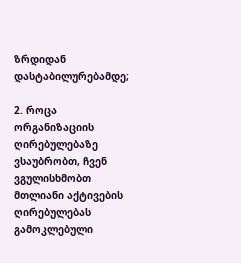ზრდიდან დასტაბილურებამდე;

2. როცა ორგანიზაციის ღირებულებაზე ვსაუბრობთ, ჩვენ ვგულისხმობთ მთლიანი აქტივების ღირებულებას გამოკლებული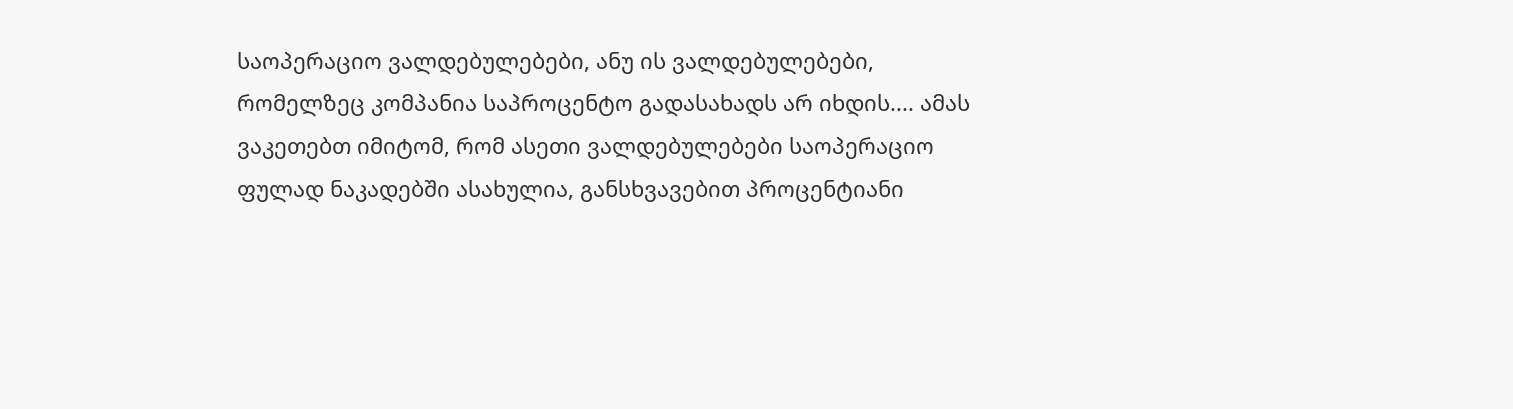საოპერაციო ვალდებულებები, ანუ ის ვალდებულებები, რომელზეც კომპანია საპროცენტო გადასახადს არ იხდის.... ამას ვაკეთებთ იმიტომ, რომ ასეთი ვალდებულებები საოპერაციო ფულად ნაკადებში ასახულია, განსხვავებით პროცენტიანი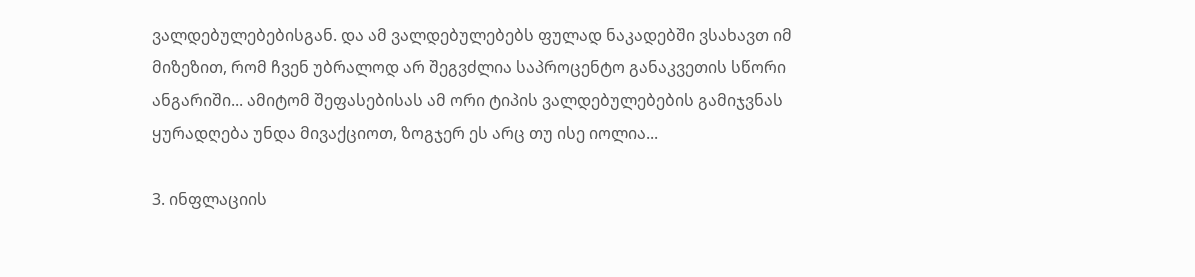ვალდებულებებისგან. და ამ ვალდებულებებს ფულად ნაკადებში ვსახავთ იმ მიზეზით, რომ ჩვენ უბრალოდ არ შეგვძლია საპროცენტო განაკვეთის სწორი ანგარიში... ამიტომ შეფასებისას ამ ორი ტიპის ვალდებულებების გამიჯვნას ყურადღება უნდა მივაქციოთ, ზოგჯერ ეს არც თუ ისე იოლია...

3. ინფლაციის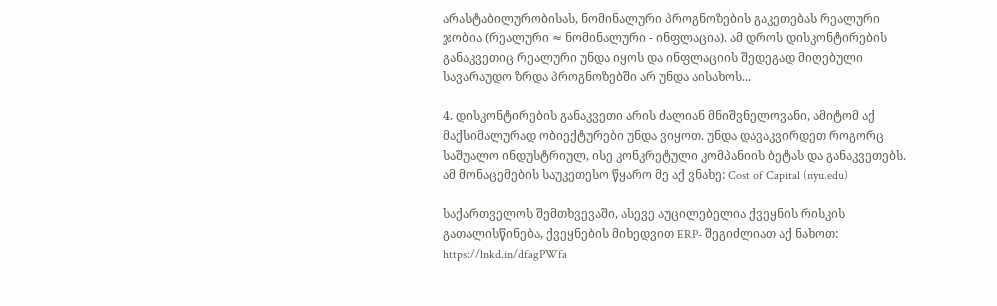არასტაბილურობისას, ნომინალური პროგნოზების გაკეთებას რეალური ჯობია (რეალური ≈ ნომინალური - ინფლაცია). ამ დროს დისკონტირების განაკვეთიც რეალური უნდა იყოს და ინფლაციის შედეგად მიღებული სავარაუდო ზრდა პროგნოზებში არ უნდა აისახოს...

4. დისკონტირების განაკვეთი არის ძალიან მნიშვნელოვანი, ამიტომ აქ მაქსიმალურად ობიექტურები უნდა ვიყოთ. უნდა დავაკვირდეთ როგორც საშუალო ინდუსტრიულ, ისე კონკრეტული კომპანიის ბეტას და განაკვეთებს. ამ მონაცემების საუკეთესო წყარო მე აქ ვნახე: Cost of Capital (nyu.edu)

საქართველოს შემთხვევაში, ასევე აუცილებელია ქვეყნის რისკის გათალისწინება, ქვეყნების მიხედვით ERP- შეგიძლიათ აქ ნახოთ: https://lnkd.in/dfagPWfa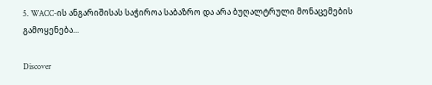5. WACC-ის ანგარიშისას საჭიროა საბაზრო და არა ბუღალტრული მონაცემების გამოყენება...

Discover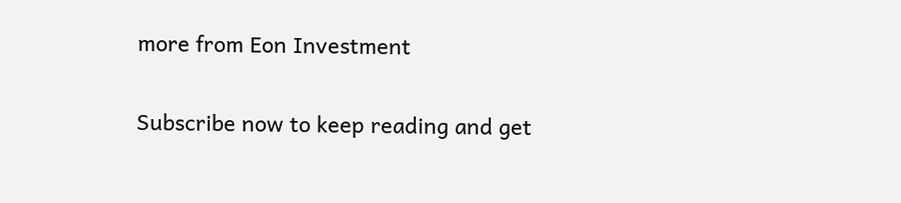more from Eon Investment

Subscribe now to keep reading and get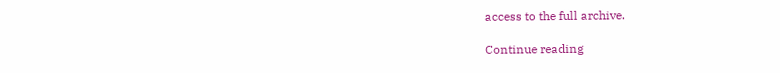access to the full archive.

Continue reading